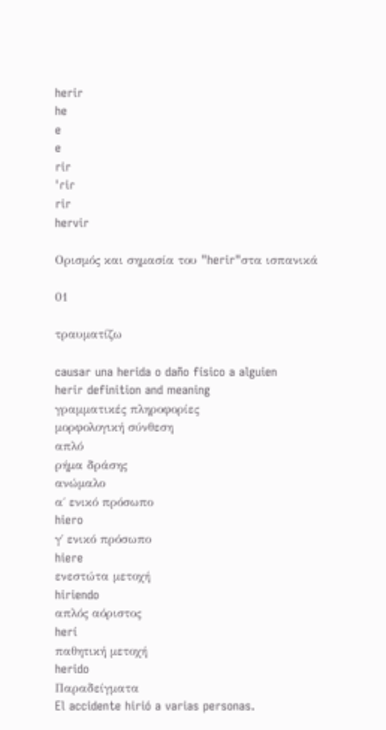herir
he
e
e
rir
ˈɾiɾ
rir
hervir

Ορισμός και σημασία του "herir"στα ισπανικά

01

τραυματίζω

causar una herida o daño físico a alguien
herir definition and meaning
γραμματικές πληροφορίες
μορφολογική σύνθεση
απλό
ρήμα δράσης
ανώμαλο
α΄ ενικό πρόσωπο
hiero
γ΄ ενικό πρόσωπο
hiere
ενεστώτα μετοχή
hiriendo
απλός αόριστος
herí
παθητική μετοχή
herido
Παραδείγματα
El accidente hirió a varias personas.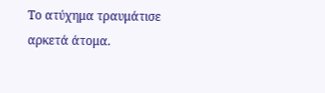Το ατύχημα τραυμάτισε αρκετά άτομα.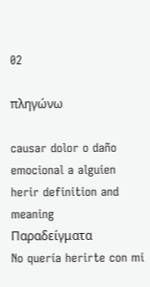02

πληγώνω

causar dolor o daño emocional a alguien
herir definition and meaning
Παραδείγματα
No quería herirte con mi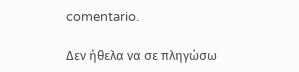comentario.

Δεν ήθελα να σε πληγώσω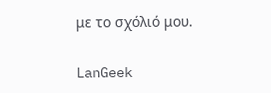με το σχόλιό μου.

LanGeek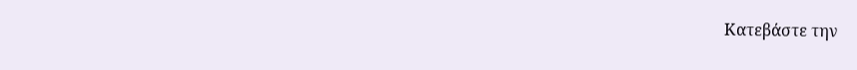Κατεβάστε την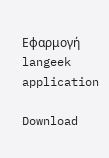Εφαρμογή
langeek application

Download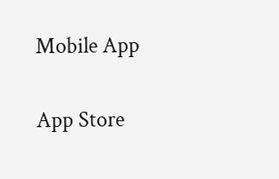Mobile App

App Store